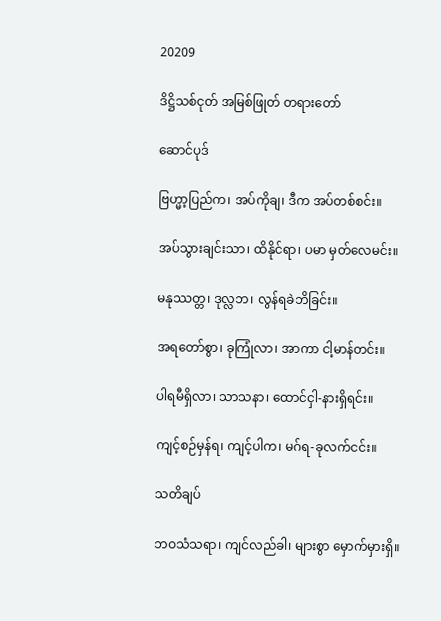20209

ဒိဋ္ဌိသစ်ငုတ် အမြစ်ဖြုတ် တရားတော်

ဆောင်ပုဒ်

ဗြဟ္မာ့ပြည်က၊ အပ်ကိုချ၊ ဒီက အပ်တစ်စင်း။

အပ်သွားချင်းသာ၊ ထိနိုင်ရာ၊ ပမာ မှတ်လေမင်း။

မနုဿတ္တ၊ ဒုလ္လဘ၊ လွန်ရခဲဘိခြင်း။

အရတော်စွာ၊ ခုကြုံလာ၊ အာကာ ငါ့မာန်တင်း။

ပါရမီရှိလာ၊ သာသနာ၊ ထောင်ငှါ-နားရှိရင်း။

ကျင့်စဉ်မှန်ရ၊ ကျင့်ပါက၊ မဂ်ရ-ခုလက်ငင်း။

သတိချပ်

ဘဝသံသရာ၊ ကျင်လည်ခါ၊ များစွာ မှောက်မှားရှိ။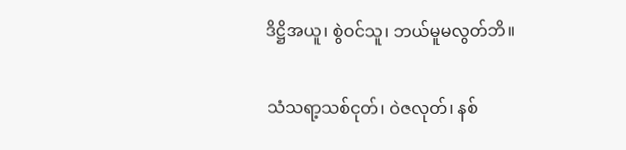ဒိဋ္ဌိအယူ၊ စွဲဝင်သူ၊ ဘယ်မူမလွတ်ဘိ။

သံသရာ့သစ်ငုတ်၊ ဝဲဇလုတ်၊ နစ်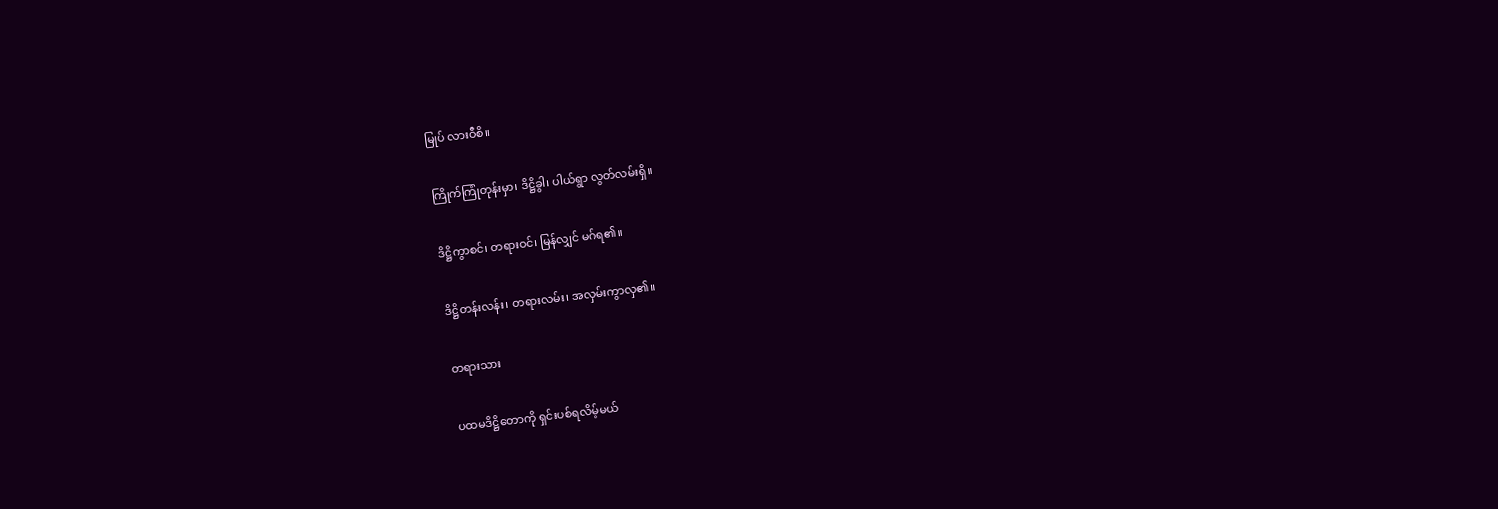မြုပ် လားဝီစိ။

ကြိုက်ကြုံတုန်းမှာ၊ ဒိဋ္ဌိခွါ၊ ပါယ်ရွာ လွတ်လမ်းရှိ။

ဒိဋ္ဌိကွာစင်၊ တရားဝင်၊ မြန်လျှင် မဂ်ရ၏။

ဒိဋ္ဌိတန်းလန်း၊ တရားလမ်း၊ အလှမ်းကွာလှ၏။

တရားသား

ပထမဒိဋ္ဌိတောကို ရှင်းပစ်ရလိမ့်မယ်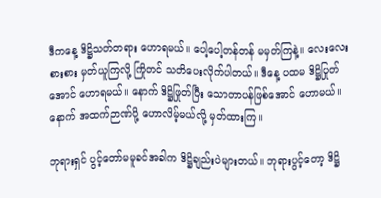ဒီကနေ့ ဒိဋ္ဌိသတ်တရား ဟောရမယ်။ ပေါ့ပေါ့တန်တန် မမှတ်ကြနဲ့။ လေးလေးစားစား မှတ်ယူကြလို့ ကြိုတင် သတိပေးလိုက်ပါတယ်။ ဒီနေ့ ပထမ ဒိဋ္ဌိပြုတ်အောင် ဟောရမယ်။ နောက် ဒိဋ္ဌိဖြုတ်ပြီး သောတာပန်ဖြစ်အောင် ဟောမယ်။ နောက် အထက်ဉာဏ်ပို့ ဟောလိမ့်မယ်လို့ မှတ်ထားကြ။

ဘုရားရှင် ပွင့်တော်မမူခင်အခါက ဒိဋ္ဌိချည်းပဲများတယ်။ ဘုရားပွင့်တော့ ဒိဋ္ဌိ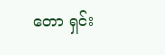တော ရှင်း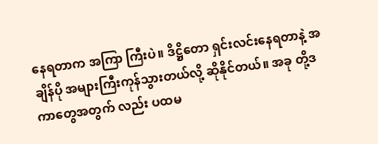နေရတာက အကြာ ကြီးပဲ။ ဒိဋ္ဌိတော ရှင်းလင်းနေရတာနဲ့ အချိန်ပို အများကြီးကုန်သွားတယ်လို့ ဆိုနိုင်တယ်။ အခု တို့ဒကာတွေအတွက် လည်း ပထမ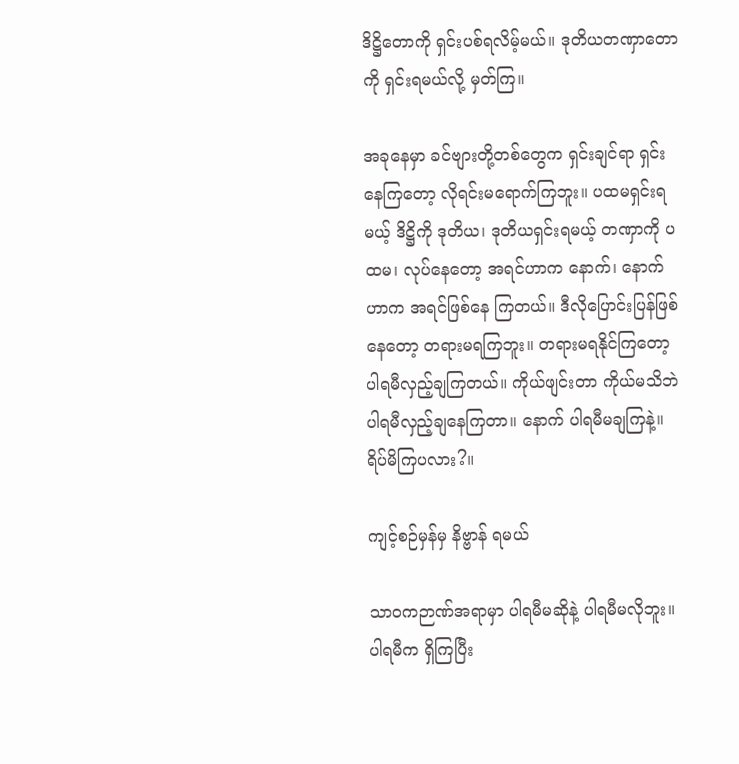ဒိဋ္ဌိတောကို ရှင်းပစ်ရလိမ့်မယ်။ ဒုတိယတဏှာတောကို ရှင်းရမယ်လို့ မှတ်ကြ။

အခုနေမှာ ခင်ဗျားတို့တစ်တွေက ရှင်းချင်ရာ ရှင်းနေကြတော့ လိုရင်းမရောက်ကြဘူး။ ပထမရှင်းရမယ့် ဒိဋ္ဌိကို ဒုတိယ၊ ဒုတိယရှင်းရမယ့် တဏှာကို ပထမ၊ လုပ်နေတော့ အရင်ဟာက နောက်၊ နောက်ဟာက အရင်ဖြစ်နေ ကြတယ်။ ဒီလိုပြောင်းပြန်ဖြစ်နေတော့ တရားမရကြဘူး။ တရားမရနိုင်ကြတော့ ပါရမီလှည့်ချကြတယ်။ ကိုယ်ဖျင်းတာ ကိုယ်မသိဘဲ ပါရမီလှည့်ချနေကြတာ။ နောက် ပါရမီမချကြနဲ့။ ရိပ်မိကြပလား?။

ကျင့်စဉ်မှန်မှ နိဗ္ဗာန် ရမယ်

သာဝကဉာဏ်အရာမှာ ပါရမီမဆိုနဲ့ ပါရမီမလိုဘူး။ ပါရမီက ရှိကြပြီး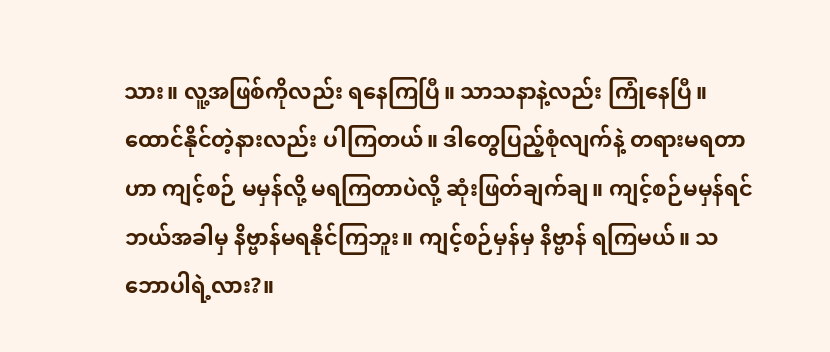သား။ လူ့အဖြစ်ကိုလည်း ရနေကြပြီ။ သာသနာနဲ့လည်း ကြုံနေပြီ။ ထောင်နိုင်တဲ့နားလည်း ပါကြတယ်။ ဒါတွေပြည့်စုံလျက်နဲ့ တရားမရတာဟာ ကျင့်စဉ် မမှန်လို့ မရကြတာပဲလို့ ဆုံးဖြတ်ချက်ချ။ ကျင့်စဉ်မမှန်ရင် ဘယ်အခါမှ နိဗ္ဗာန်မရနိုင်ကြဘူး။ ကျင့်စဉ်မှန်မှ နိဗ္ဗာန် ရကြမယ်။ သဘောပါရဲ့လား?။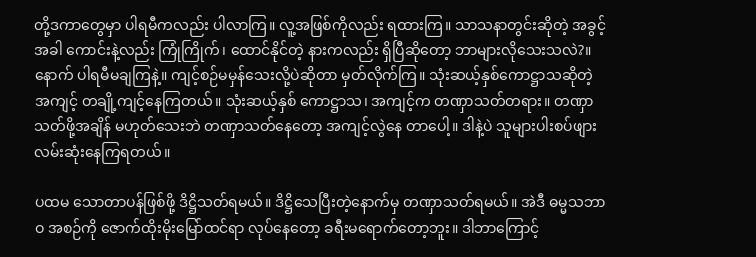တို့ဒကာတွေမှာ ပါရမီကလည်း ပါလာကြ။ လူ့အဖြစ်ကိုလည်း ရထားကြ။ သာသနာတွင်းဆိုတဲ့ အခွင့်အခါ ကောင်းနဲ့လည်း ကြုံကြိုက်၊ ထောင်နိုင်တဲ့ နားကလည်း ရှိပြီဆိုတော့ ဘာများလိုသေးသလဲ?။ နောက် ပါရမီမချကြနဲ့။ ကျင့်စဉ်မမှန်သေးလို့ပဲဆိုတာ မှတ်လိုက်ကြ။ သုံးဆယ့်နှစ်ကောဋ္ဌာသဆိုတဲ့ အကျင့် တချို့ကျင့်နေကြတယ်။ သုံးဆယ့်နှစ် ကောဋ္ဌာသ၊ အကျင့်က တဏှာသတ်တရား။ တဏှာသတ်ဖို့အချိန် မဟုတ်သေးဘဲ တဏှာသတ်နေတော့ အကျင့်လွဲနေ တာပေါ့။ ဒါနဲ့ပဲ သူများပါးစပ်ဖျား လမ်းဆုံးနေကြရတယ်။

ပထမ သောတာပန်ဖြစ်ဖို့ ဒိဋ္ဌိသတ်ရမယ်။ ဒိဋ္ဌိသေပြီးတဲ့နောက်မှ တဏှာသတ်ရမယ်။ အဲဒီ ဓမ္မသဘာဝ အစဉ်ကို ဇောက်ထိုးမိုးမြော်ထင်ရာ လုပ်နေတော့ ခရီးမရောက်တော့ဘူး။ ဒါဘာကြောင့်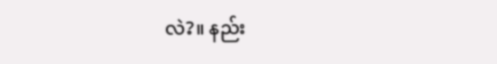လဲ?။ နည်း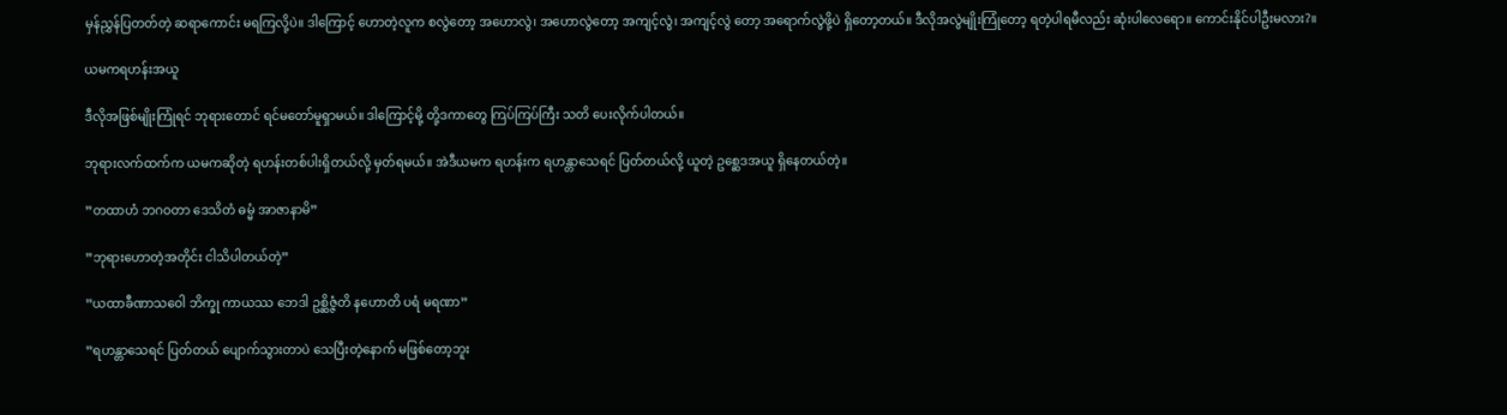မှန်ညွှန်ပြတတ်တဲ့ ဆရာကောင်း မရကြလို့ပဲ။ ဒါကြောင့် ဟောတဲ့လူက စလွဲတော့ အဟောလွဲ၊ အဟောလွဲတော့ အကျင့်လွဲ၊ အကျင့်လွဲ တော့ အရောက်လွဲဖို့ပဲ ရှိတော့တယ်။ ဒီလိုအလွဲမျိုးကြုံတော့ ရတဲ့ပါရမီလည်း ဆုံးပါလေရော။ ကောင်းနိုင်ပါဦးမလား?။

ယမကရဟန်းအယူ

ဒီလိုအဖြစ်မျိုးကြုံရင် ဘုရားတောင် ရင်မတော်မူရှာမယ်။ ဒါကြောင့်မို့ တို့ဒကာတွေ ကြပ်ကြပ်ကြီး သတိ ပေးလိုက်ပါတယ်။

ဘုရားလက်ထက်က ယမကဆိုတဲ့ ရဟန်းတစ်ပါးရှိတယ်လို့ မှတ်ရမယ်။ အဲဒီယမက ရဟန်းက ရဟန္တာသေရင် ပြတ်တယ်လို့ ယူတဲ့ ဥစ္ဆေဒအယူ ရှိနေတယ်တဲ့။

”တထာဟံ ဘဂဝတာ ဒေသိတံ ဓမ္မံ အာဇာနာမိ”

”ဘုရားဟောတဲ့အတိုင်း ငါသိပါတယ်တဲ့”

”ယထာခီဏာသဝေါ ဘိက္ခု ကာယဿ ဘေဒါ ဥစ္ဆိဇ္ဇံတိ နဟောတိ ပရံ မရဏာ”

”ရဟန္တာသေရင် ပြတ်တယ် ပျောက်သွားတာပဲ သေပြီးတဲ့နောက် မဖြစ်တော့ဘူး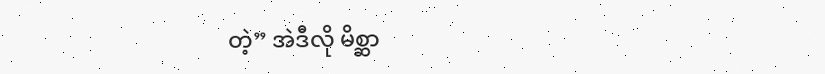တဲ့” အဲဒီလို မိစ္ဆာ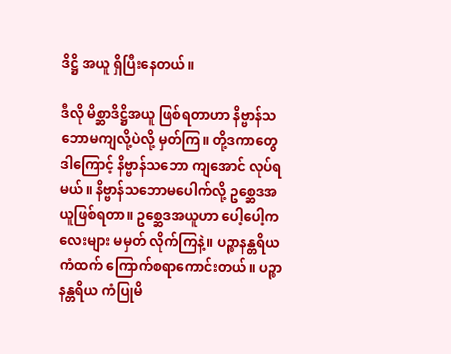ဒိဋ္ဌိ အယူ ရှိပြီးနေတယ်။

ဒီလို မိစ္ဆာဒိဋ္ဌိအယူ ဖြစ်ရတာဟာ နိဗ္ဗာန်သဘောမကျလို့ပဲလို့ မှတ်ကြ။ တို့ဒကာတွေ ဒါကြောင့် နိဗ္ဗာန်သဘော ကျအောင် လုပ်ရမယ်။ နိဗ္ဗာန်သဘောမပေါက်လို့ ဥစ္ဆေဒအယူဖြစ်ရတာ။ ဥစ္ဆေဒအယူဟာ ပေါ့ပေါ့ကလေးများ မမှတ် လိုက်ကြနဲ့။ ပဉ္စာနန္တရိယကံထက် ကြောက်စရာကောင်းတယ်။ ပဉ္စာနန္တရိယ ကံပြုမိ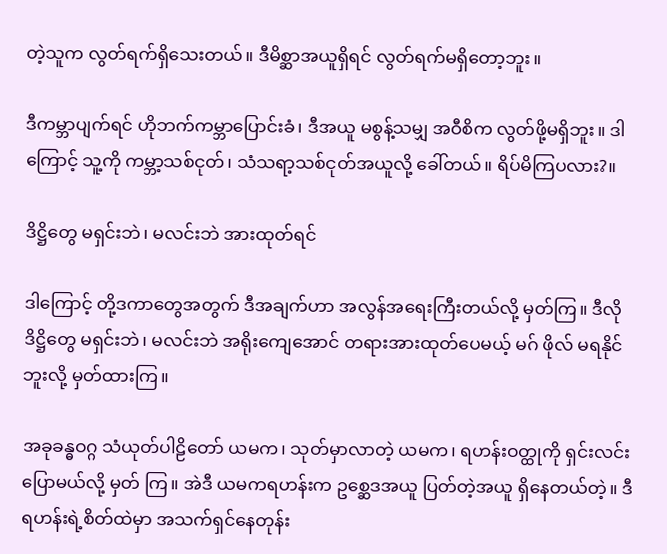တဲ့သူက လွတ်ရက်ရှိသေးတယ်။ ဒီမိစ္ဆာအယူရှိရင် လွတ်ရက်မရှိတော့ဘူး။

ဒီကမ္ဘာပျက်ရင် ဟိုဘက်ကမ္ဘာပြောင်းခံ၊ ဒီအယူ မစွန့်သမျှ အဝီစိက လွတ်ဖို့မရှိဘူး။ ဒါကြောင့် သူ့ကို ကမ္ဘာ့သစ်ငုတ်၊ သံသရာ့သစ်ငုတ်အယူလို့ ခေါ်တယ်။ ရိပ်မိကြပလား?။

ဒိဋ္ဌိတွေ မရှင်းဘဲ၊ မလင်းဘဲ အားထုတ်ရင်

ဒါကြောင့် တို့ဒကာတွေအတွက် ဒီအချက်ဟာ အလွန်အရေးကြီးတယ်လို့ မှတ်ကြ။ ဒီလိုဒိဋ္ဌိတွေ မရှင်းဘဲ၊ မလင်းဘဲ အရိုးကျေအောင် တရားအားထုတ်ပေမယ့် မဂ် ဖိုလ် မရနိုင်ဘူးလို့ မှတ်ထားကြ။

အခုခန္ဓဝဂ္ဂ သံယုတ်ပါဠိတော် ယမက၊ သုတ်မှာလာတဲ့ ယမက၊ ရဟန်းဝတ္ထုကို ရှင်းလင်းပြောမယ်လို့ မှတ် ကြ။ အဲဒီ ယမကရဟန်းက ဥစ္ဆေဒအယူ ပြတ်တဲ့အယူ ရှိနေတယ်တဲ့။ ဒီရဟန်းရဲ့စိတ်ထဲမှာ အသက်ရှင်နေတုန်း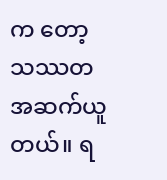က တော့ သဿတ အဆက်ယူတယ်။ ရ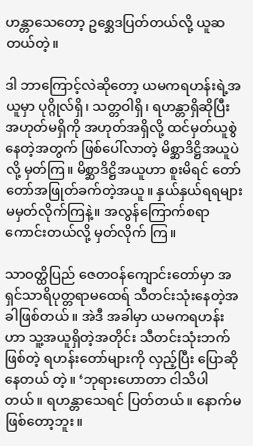ဟန္တာသေတော့ ဥစ္ဆေဒပြတ်တယ်လို့ ယူဆတယ်တဲ့။

ဒါ ဘာကြောင့်လဲဆိုတော့ ယမကရဟန်းရဲ့အယူမှာ ပုဂ္ဂိုလ်ရှိ၊ သတ္တဝါရှိ၊ ရဟန္တာရှိဆိုပြီး အဟုတ်မရှိကို အဟုတ်အရှိလို့ ထင်မှတ်ယူစွဲနေတဲ့အတွက် ဖြစ်ပေါ်လာတဲ့ မိစ္ဆာဒိဋ္ဌိအယူပဲလို့ မှတ်ကြ။ မိစ္ဆာဒိဋ္ဌိအယူဟာ စူးမိရင် တော်တော်အဖြုတ်ခက်တဲ့အယူ။ နှယ်နှယ်ရရများ မမှတ်လိုက်ကြနဲ့။ အလွန်ကြောက်စရာကောင်းတယ်လို့ မှတ်လိုက် ကြ။

သာဝတ္ထိပြည် ဇေတဝန်ကျောင်းတော်မှာ အရှင်သာရိပုတ္တရာမထေရ် သီတင်းသုံးနေတဲ့အခါဖြစ်တယ်။ အဲဒီ အခါမှာ ယမကရဟန်းဟာ သူ့အယူရှိတဲ့အတိုင်း သီတင်းသုံးဘက်ဖြစ်တဲ့ ရဟန်းတော်များကို လှည့်ပြီး ပြောဆိုနေတယ် တဲ့။ ‘ဘုရားဟောတာ ငါသိပါတယ်။ ရဟန္တာသေရင် ပြတ်တယ်။ နောက်မဖြစ်တော့ဘူး။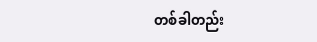တစ်ခါတည်း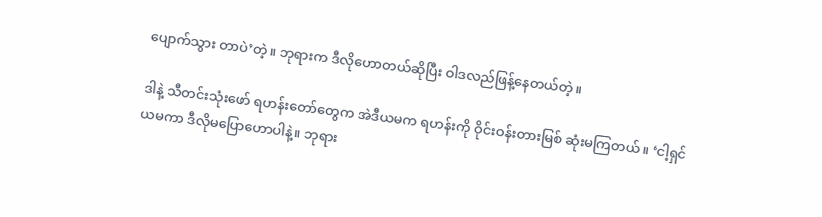ပျောက်သွား တာပဲ’တဲ့။ ဘုရားက ဒီလိုဟောတယ်ဆိုပြီး ဝါဒလည်ဖြန့်နေတယ်တဲ့။

ဒါနဲ့ သီတင်းသုံးဖော် ရဟန်းတော်တွေက အဲဒီယမက ရဟန်းကို ဝိုင်းဝန်းတားမြစ် ဆုံးမကြတယ်။ ‘ငါ့ရှင် ယမကာ ဒီလိုမပြောဟောပါနဲ့။ ဘုရား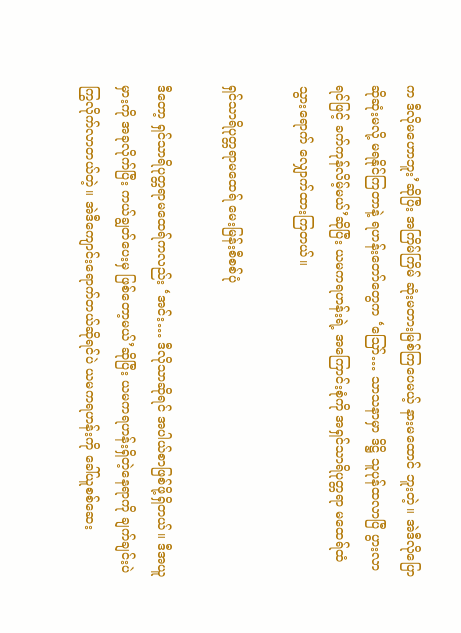က ဒီလိုမဟောဘူး’ဆိုပြီး အကြိမ်ကြိမ် ဆုံးမတားမြစ်ကြပေမယ့် နားမထောင် ဘူးတဲ့။ အဲဒီလိုပြောဆိုဆုံးမလို့ မရနိုင်ကြတာနဲ့ ရဟန်းတော်တွေက ‘ဪ… သာသနာမှာ ဒိဋ္ဌိ သူပုန်ထလာပြီ ပွားလာရင်ဖြင့် ခက်ကုန်လိမ့်မယ်’ဆိုပြီး ယမကရဟန်းရဲ့ အကြောင်းစုံကို အရှင်သာရိပုတ္တရာ မထေရ်ထံ သွားရောက် လျှောက်ထားကြတယ်။

ရှင်သာရိပုတ္တရာမထေရ် မေးမြန်းစီစစ်ပုံ

ဒီတော့ ရှင်သာရိပုတ္တရာမထေရ်ကလည်း ‘အင်း… ဒီလိုသာဆိုရင် အပါယ်စာဖြစ်ဖို့ရှိတယ်။ ဒီအယူမှားကို အခုလိုက်ပြီး ကယ်ချွတ်ပေးမှ ဖြစ်တော့မယ်’ဆိုပြီး ယမကရဟန်းရှိတဲ့နေရာကို ချက်ချင်းပဲ ကြွလိုက်လာတယ်တဲ့။ အဲဒီကျောင်းရောက်တယ်ဆိုရင်ပဲ ယမကရဟန်းကို ခေါ်ယူစစ်ဆေး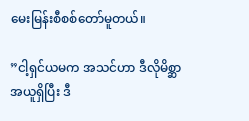မေးမြန်းစီစစ်တော်မူတယ်။

”ငါ့ရှင်ယမက အသင်ဟာ ဒီလိုမိစ္ဆာအယူရှိပြီး ဒီ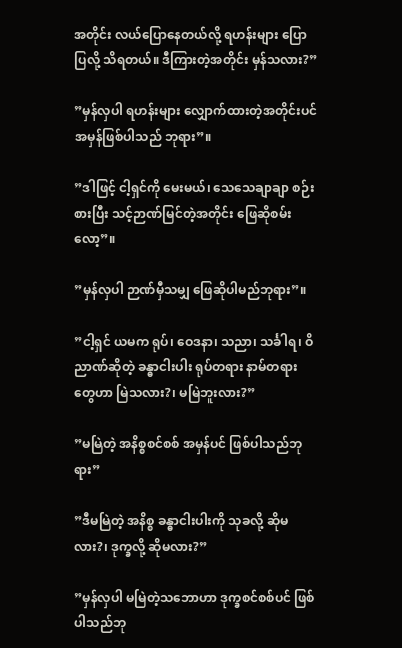အတိုင်း လယ်ပြောနေတယ်လို့ ရဟန်းများ ပြောပြလို့ သိရတယ်။ ဒီကြားတဲ့အတိုင်း မှန်သလား?”

”မှန်လှပါ ရဟန်းများ လျှောက်ထားတဲ့အတိုင်းပင် အမှန်ဖြစ်ပါသည် ဘုရား”။

”ဒါဖြင့် ငါ့ရှင်ကို မေးမယ်၊ သေသေချာချာ စဉ်းစားပြီး သင့်ဉာဏ်မြင်တဲ့အတိုင်း ဖြေဆိုစမ်းလော့”။

”မှန်လှပါ ဉာဏ်မှီသမျှ ဖြေဆိုပါမည်ဘုရား”။

”ငါ့ရှင် ယမက ရုပ်၊ ဝေဒနာ၊ သညာ၊ သင်္ခါရ၊ ဝိညာဏ်ဆိုတဲ့ ခန္ဓာငါးပါး ရုပ်တရား နာမ်တရားတွေဟာ မြဲသလား?၊ မမြဲဘူးလား?”

”မမြဲတဲ့ အနိစ္စစင်စစ် အမှန်ပင် ဖြစ်ပါသည်ဘုရား”

”ဒီမမြဲတဲ့ အနိစ္စ ခန္ဓာငါးပါးကို သုခလို့ ဆိုမလား?၊ ဒုက္ခလို့ ဆိုမလား?”

”မှန်လှပါ မမြဲတဲ့သဘောဟာ ဒုက္ခစင်စစ်ပင် ဖြစ်ပါသည်ဘု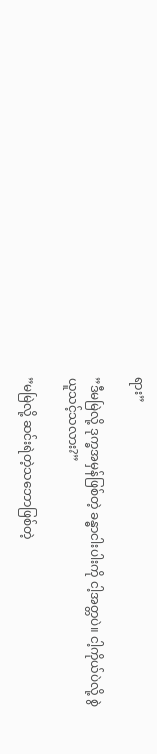ရား”

”ဒီမမြဲလို့ ဒုက္ခအမှန်ဖြစ်တဲ့ ခန္ဓာငါးပါးကို ငါ့အတ္တပဲ။ ငါ့ကိုယ်ပဲလို့ စွဲယူသင့်သလား?”

”မမြဲလို့ ဆင်းရဲတဲ့သဘောဖြစ်တဲ့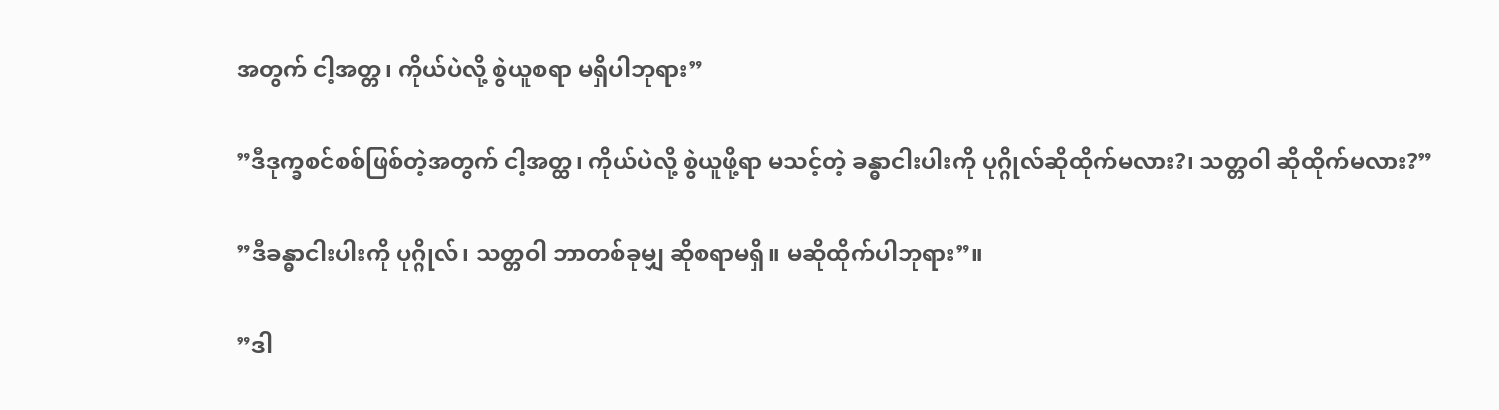အတွက် ငါ့အတ္တ၊ ကိုယ်ပဲလို့ စွဲယူစရာ မရှိပါဘုရား”

”ဒီဒုက္ခစင်စစ်ဖြစ်တဲ့အတွက် ငါ့အတ္ထ၊ ကိုယ်ပဲလို့ စွဲယူဖို့ရာ မသင့်တဲ့ ခန္ဓာငါးပါးကို ပုဂ္ဂိုလ်ဆိုထိုက်မလား?၊ သတ္တဝါ ဆိုထိုက်မလား?”

”ဒီခန္ဓာငါးပါးကို ပုဂ္ဂိုလ်၊ သတ္တဝါ ဘာတစ်ခုမျှ ဆိုစရာမရှိ။ မဆိုထိုက်ပါဘုရား”။

”ဒါ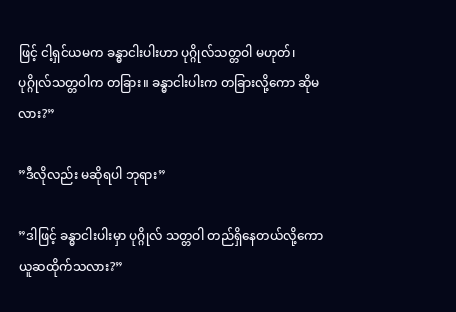ဖြင့် ငါ့ရှင်ယမက ခန္ဓာငါးပါးဟာ ပုဂ္ဂိုလ်သတ္တဝါ မဟုတ်၊ ပုဂ္ဂိုလ်သတ္တဝါက တခြား။ ခန္ဓာငါးပါးက တခြားလို့ကော ဆိုမလား?”

”ဒီလိုလည်း မဆိုရပါ ဘုရား”

”ဒါဖြင့် ခန္ဓာငါးပါးမှာ ပုဂ္ဂိုလ် သတ္တဝါ တည်ရှိနေတယ်လို့ကော ယူဆထိုက်သလား?”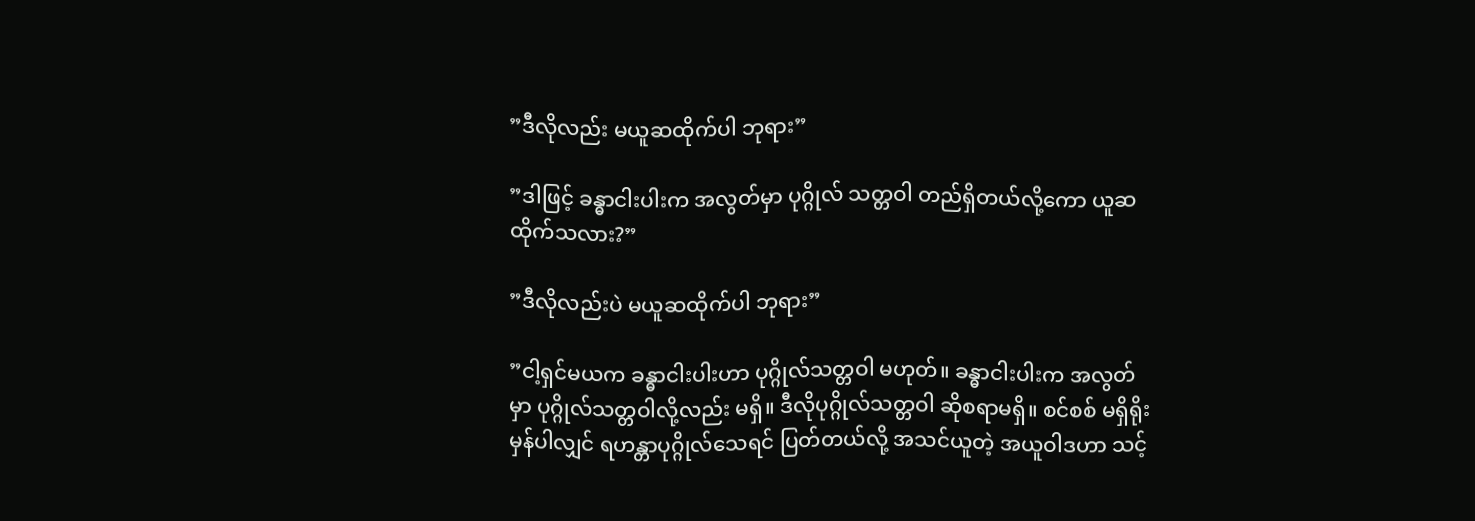”ဒီလိုလည်း မယူဆထိုက်ပါ ဘုရား”

”ဒါဖြင့် ခန္ဓာငါးပါးက အလွတ်မှာ ပုဂ္ဂိုလ် သတ္တဝါ တည်ရှိတယ်လို့ကော ယူဆထိုက်သလား?”

”ဒီလိုလည်းပဲ မယူဆထိုက်ပါ ဘုရား”

”ငါ့ရှင်မယက ခန္ဓာငါးပါးဟာ ပုဂ္ဂိုလ်သတ္တဝါ မဟုတ်။ ခန္ဓာငါးပါးက အလွတ်မှာ ပုဂ္ဂိုလ်သတ္တဝါလို့လည်း မရှိ။ ဒီလိုပုဂ္ဂိုလ်သတ္တဝါ ဆိုစရာမရှိ။ စင်စစ် မရှိရိုးမှန်ပါလျှင် ရဟန္တာပုဂ္ဂိုလ်သေရင် ပြတ်တယ်လို့ အသင်ယူတဲ့ အယူဝါဒဟာ သင့်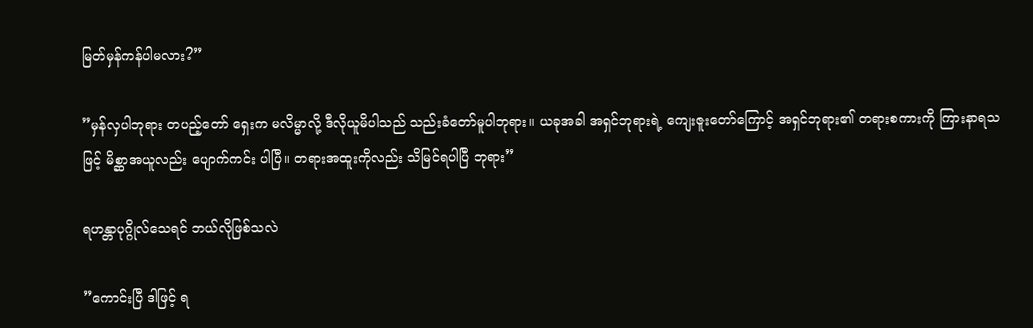မြတ်မှန်ကန်ပါမလား?”

”မှန်လှပါဘုရား တပည့်တော် ရှေးက မလိမ္မာလို့ ဒီလိုယူမိပါသည် သည်းခံတော်မူပါဘုရား။ ယခုအခါ အရှင်ဘုရားရဲ့ ကျေးဇူးတော်ကြောင့် အရှင်ဘုရား၏ တရားစကားကို ကြားနာရသဖြင့် မိစ္ဆာအယူလည်း ပျောက်ကင်း ပါပြီ။ တရားအထူးကိုလည်း သိမြင်ရပါပြီ ဘုရား”

ရဟန္တာပုဂ္ဂိုလ်သေရင် ဘယ်လိုဖြစ်သလဲ

”ကောင်းပြီ ဒါဖြင့် ရ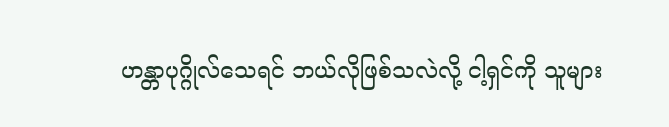ဟန္တာပုဂ္ဂိုလ်သေရင် ဘယ်လိုဖြစ်သလဲလို့ ငါ့ရှင်ကို သူများ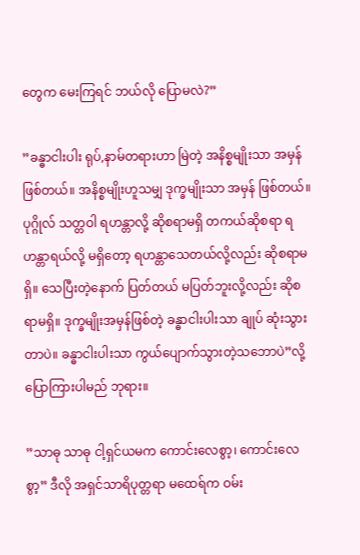တွေက မေးကြရင် ဘယ်လို ပြောမလဲ?”

”ခန္ဓာငါးပါး ရုပ်,နာမ်တရားဟာ မြဲတဲ့ အနိစ္စမျိုးသာ အမှန်ဖြစ်တယ်။ အနိစ္စမျိုးဟူသမျှ ဒုက္ခမျိုးသာ အမှန် ဖြစ်တယ်။ ပုဂ္ဂိုလ် သတ္တဝါ ရဟန္တာလို့ ဆိုစရာမရှိ တကယ်ဆိုစရာ ရဟန္တာရယ်လို့ မရှိတော့ ရဟန္တာသေတယ်လို့လည်း ဆိုစရာမရှိ။ သေပြီးတဲ့နောက် ပြတ်တယ် မပြတ်ဘူးလို့လည်း ဆိုစရာမရှိ။ ဒုက္ခမျိုးအမှန်ဖြစ်တဲ့ ခန္ဓာငါးပါးသာ ချုပ် ဆုံးသွားတာပဲ။ ခန္ဓာငါးပါးသာ ကွယ်ပျောက်သွားတဲ့သဘောပဲ”လို့ ပြောကြားပါမည် ဘုရား။

”သာဓု သာဓု ငါ့ရှင်ယမက ကောင်းလေစွာ့၊ ကောင်းလေစွာ့” ဒီလို အရှင်သာရိပုတ္တရာ မထေရ်က ဝမ်း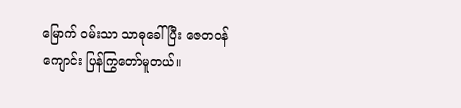မြောက် ဝမ်းသာ သာဓုခေါ်ပြီး ဇေတဝန်ကျောင်း ပြန်ကြွတော်မူတယ်။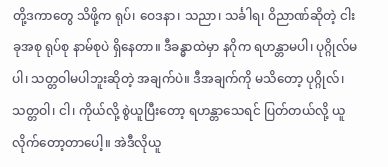တို့ဒကာတွေ သိဖို့က ရုပ်၊ ဝေဒနာ၊ သညာ၊ သင်္ခါရ၊ ဝိညာဏ်ဆိုတဲ့ ငါးခုအစု ရုပ်စု နာမ်စုပဲ ရှိနေတာ။ ဒီခန္ဓာထဲမှာ နဂိုက ရဟန္တာမပါ၊ ပုဂ္ဂိုလ်မပါ၊ သတ္တဝါမပါဘူးဆိုတဲ့ အချက်ပဲ။ ဒီအချက်ကို မသိတော့ ပုဂ္ဂိုလ်၊ သတ္တဝါ၊ ငါ၊ ကိုယ်လို့ စွဲယူပြီးတော့ ရဟန္တာသေရင် ပြတ်တယ်လို့ ယူလိုက်တော့တာပေါ့။ အဲဒီလိုယူ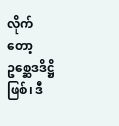လိုက်တော့ ဥစ္ဆေဒဒိဋ္ဌိဖြစ်၊ ဒီ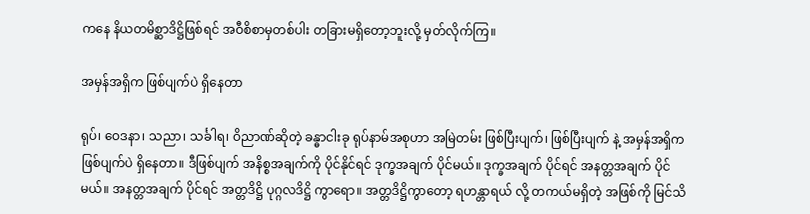ကနေ နိယတမိစ္ဆာဒိဋ္ဌိဖြစ်ရင် အဝီစိစာမှတစ်ပါး တခြားမရှိတော့ဘူးလို့ မှတ်လိုက်ကြ။

အမှန်အရှိက ဖြစ်ပျက်ပဲ ရှိနေတာ

ရုပ်၊ ဝေဒနာ၊ သညာ၊ သင်္ခါရ၊ ဝိညာဏ်ဆိုတဲ့ ခန္ဓာငါးခု ရုပ်နာမ်အစုဟာ အမြဲတမ်း ဖြစ်ပြီးပျက်၊ ဖြစ်ပြီးပျက် နဲ့ အမှန်အရှိက ဖြစ်ပျက်ပဲ ရှိနေတာ။ ဒီဖြစ်ပျက် အနိစ္စအချက်ကို ပိုင်နိုင်ရင် ဒုက္ခအချက် ပိုင်မယ်။ ဒုက္ခအချက် ပိုင်ရင် အနတ္တအချက် ပိုင်မယ်။ အနတ္တအချက် ပိုင်ရင် အတ္တဒိဋ္ဌိ ပုဂ္ဂလဒိဋ္ဌိ ကွာရော။ အတ္တဒိဋ္ဌိကွာတော့ ရဟန္တာရယ် လို့ တကယ်မရှိတဲ့ အဖြစ်ကို မြင်သိ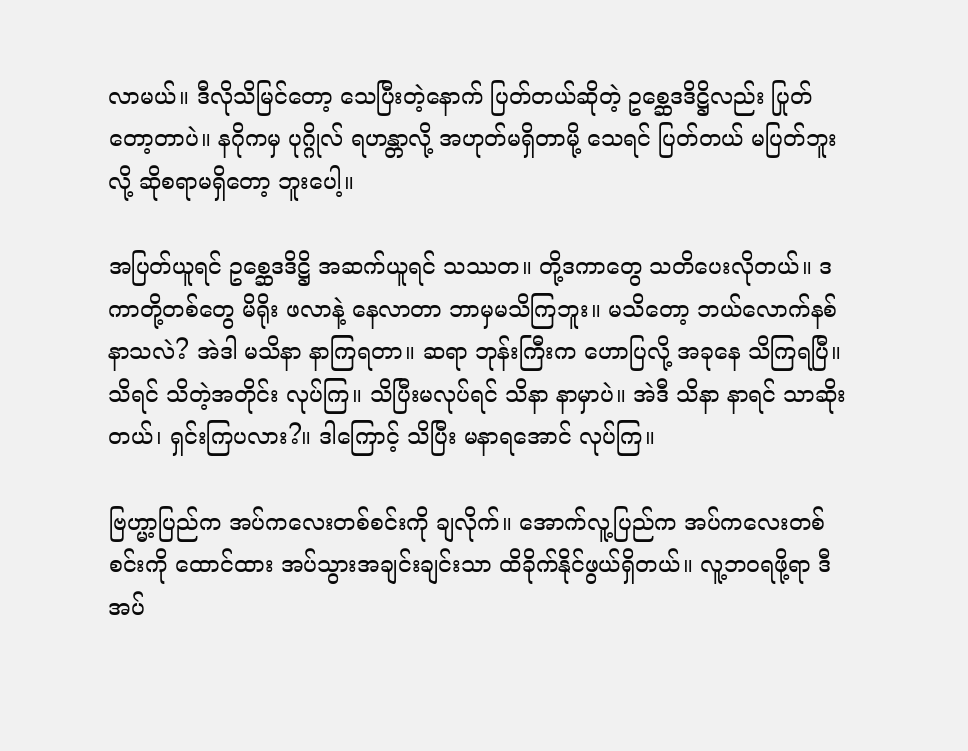လာမယ်။ ဒီလိုသိမြင်တော့ သေပြီးတဲ့နောက် ပြတ်တယ်ဆိုတဲ့ ဥစ္ဆေဒဒိဋ္ဌိလည်း ပြုတ်တော့တာပဲ။ နဂိုကမှ ပုဂ္ဂိုလ် ရဟန္တာလို့ အဟုတ်မရှိတာမို့ သေရင် ပြတ်တယ် မပြတ်ဘူးလို့ ဆိုစရာမရှိတော့ ဘူးပေါ့။

အပြတ်ယူရင် ဥစ္ဆေဒဒိဋ္ဌိ အဆက်ယူရင် သဿတ။ တို့ဒကာတွေ သတိပေးလိုတယ်။ ဒကာတို့တစ်တွေ မိရိုး ဖလာနဲ့ နေလာတာ ဘာမှမသိကြဘူး။ မသိတော့ ဘယ်လောက်နစ်နာသလဲ? အဲဒါ မသိနာ နာကြရတာ။ ဆရာ ဘုန်းကြီးက ဟောပြလို့ အခုနေ သိကြရပြီ။ သိရင် သိတဲ့အတိုင်း လုပ်ကြ။ သိပြီးမလုပ်ရင် သိနာ နာမှာပဲ။ အဲဒီ သိနာ နာရင် သာဆိုးတယ်၊ ရှင်းကြပလား?။ ဒါကြောင့် သိပြီး မနာရအောင် လုပ်ကြ။

ဗြဟ္မာ့ပြည်က အပ်ကလေးတစ်စင်းကို ချလိုက်။ အောက်လူ့ပြည်က အပ်ကလေးတစ်စင်းကို ထောင်ထား အပ်သွားအချင်းချင်းသာ ထိခိုက်နိုင်ဖွယ်ရှိတယ်။ လူ့ဘဝရဖို့ရာ ဒီအပ်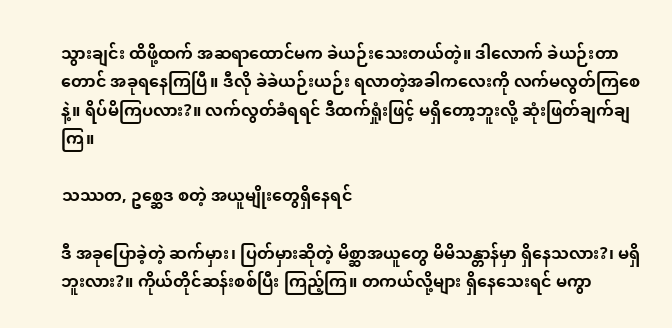သွားချင်း ထိဖို့ထက် အဆရာထောင်မက ခဲယဉ်းသေးတယ်တဲ့။ ဒါလောက် ခဲယဉ်းတာတောင် အခုရနေကြပြီ။ ဒီလို ခဲခဲယဉ်းယဉ်း ရလာတဲ့အခါကလေးကို လက်မလွတ်ကြစေနဲ့။ ရိပ်မိကြပလား?။ လက်လွတ်ခံရရင် ဒီထက်ရှုံးဖြင့် မရှိတော့ဘူးလို့ ဆုံးဖြတ်ချက်ချကြ။

သဿတ, ဥစ္ဆေဒ စတဲ့ အယူမျိုးတွေရှိနေရင်

ဒီ အခုပြောခဲ့တဲ့ ဆက်မှား၊ ပြတ်မှားဆိုတဲ့ မိစ္ဆာအယူတွေ မိမိသန္တာန်မှာ ရှိနေသလား?၊ မရှိဘူးလား?။ ကိုယ်တိုင်ဆန်းစစ်ပြီး ကြည့်ကြ။ တကယ်လို့များ ရှိနေသေးရင် မကွာ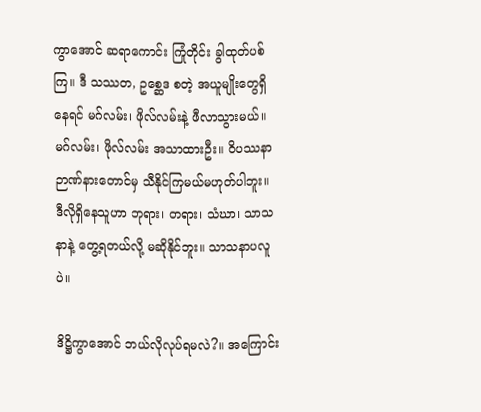ကွာအောင် ဆရာကောင်း ကြုံတိုင်း ခွါထုတ်ပစ် ကြ။ ဒီ သဿတ, ဥစ္ဆေဒ စတဲ့ အယူမျိုးတွေရှိနေရင် မဂ်လမ်း၊ ဖိုလ်လမ်းနဲ့ ဖီလာသွားမယ်။ မဂ်လမ်း၊ ဖိုလ်လမ်း အသာထားဦး။ ဝိပဿနာဉာဏ်နားတောင်မှ သီနိုင်ကြမယ်မဟုတ်ပါဘူး။ ဒီလိုရှိနေသူဟာ ဘုရား၊ တရား၊ သံဃာ၊ သာသနာနဲ့ တွေ့ရတယ်လို့ မဆိုနိုင်ဘူး။ သာသနာပလူပဲ။

ဒိဋ္ဌိကွာအောင် ဘယ်လိုလုပ်ရမလဲ?။ အကြောင်း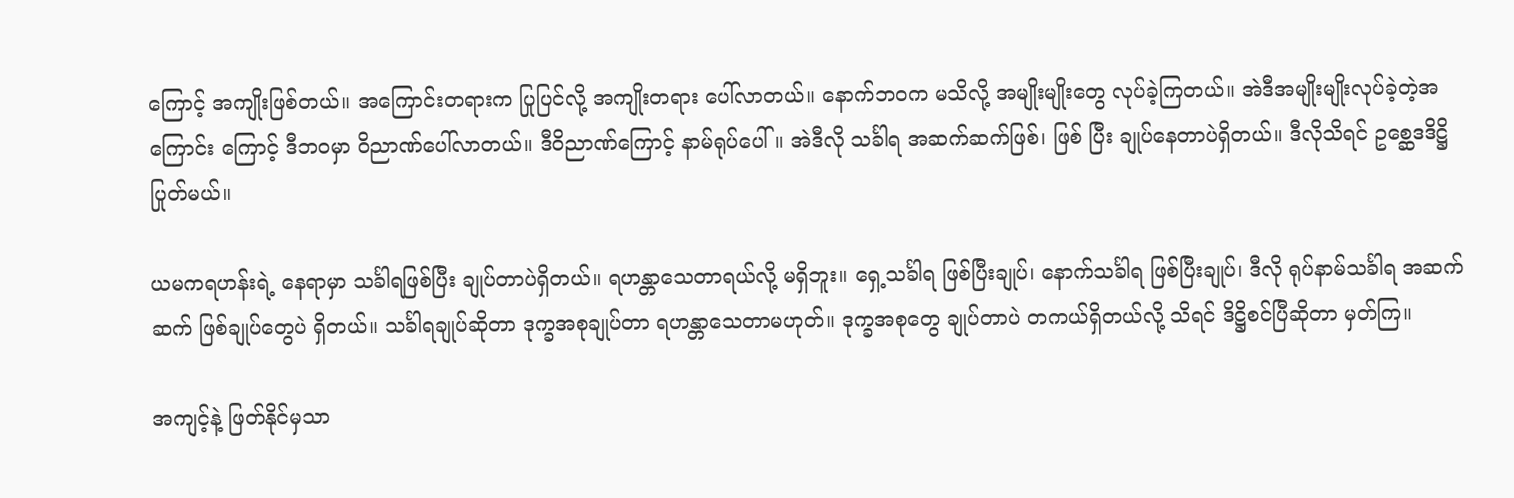ကြောင့် အကျိုးဖြစ်တယ်။ အကြောင်းတရားက ပြုပြင်လို့ အကျိုးတရား ပေါ်လာတယ်။ နောက်ဘဝက မသိလို့ အမျိုးမျိုးတွေ လုပ်ခဲ့ကြတယ်။ အဲဒီအမျိုးမျိုးလုပ်ခဲ့တဲ့အကြောင်း ကြောင့် ဒီဘဝမှာ ဝိညာဏ်ပေါ်လာတယ်။ ဒီဝိညာဏ်ကြောင့် နာမ်ရုပ်ပေါ်။ အဲဒီလို သင်္ခါရ အဆက်ဆက်ဖြစ်၊ ဖြစ် ပြီး ချုပ်နေတာပဲရှိတယ်။ ဒီလိုသိရင် ဥစ္ဆေဒဒိဋ္ဌိပြုတ်မယ်။

ယမကရဟန်းရဲ့ နေရာမှာ သင်္ခါရဖြစ်ပြီး ချုပ်တာပဲရှိတယ်။ ရဟန္တာသေတာရယ်လို့ မရှိဘူး။ ရှေ့သင်္ခါရ ဖြစ်ပြီးချုပ်၊ နောက်သင်္ခါရ ဖြစ်ပြီးချုပ်၊ ဒီလို ရုပ်နာမ်သင်္ခါရ အဆက်ဆက် ဖြစ်ချုပ်တွေပဲ ရှိတယ်။ သင်္ခါရချုပ်ဆိုတာ ဒုက္ခအစုချုပ်တာ ရဟန္တာသေတာမဟုတ်။ ဒုက္ခအစုတွေ ချုပ်တာပဲ တကယ်ရှိတယ်လို့ သိရင် ဒိဋ္ဌိစင်ပြီဆိုတာ မှတ်ကြ။

အကျင့်နဲ့ ဖြတ်နိုင်မှသာ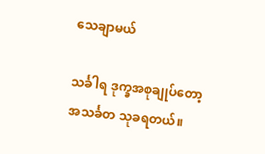သေချာမယ်

သင်္ခါရ ဒုက္ခအစုချုပ်တော့ အသင်္ခတ သုခရတယ်။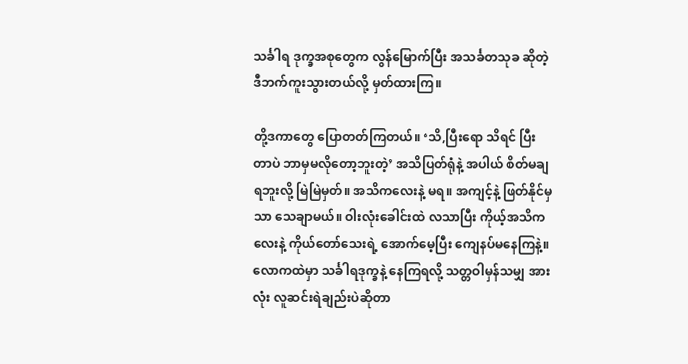သင်္ခါရ ဒုက္ခအစုတွေက လွန်မြောက်ပြီး အသင်္ခတသုခ ဆိုတဲ့ ဒီဘက်ကူးသွားတယ်လို့ မှတ်ထားကြ။

တို့ဒကာတွေ ပြောတတ်ကြတယ်။ ‘သိ,ပြီးရော သိရင် ပြီးတာပဲ ဘာမှမလိုတော့ဘူးတဲ့’ အသိပြတ်ရုံနဲ့ အပါယ် စိတ်မချရဘူးလို့ မြဲမြဲမှတ်။ အသိကလေးနဲ့ မရ။ အကျင့်နဲ့ ဖြတ်နိုင်မှသာ သေချာမယ်။ ဝါးလုံးခေါင်းထဲ လသာပြီး ကိုယ့်အသိကလေးနဲ့ ကိုယ်တော်သေးရဲ့ အောက်မေ့ပြီး ကျေနပ်မနေကြနဲ့။ လောကထဲမှာ သင်္ခါရဒုက္ခနဲ့ နေကြရလို့ သတ္တဝါမှန်သမျှ အားလုံး လူဆင်းရဲချည်းပဲဆိုတာ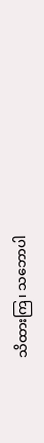သိထားကြ၊ သဘောပါ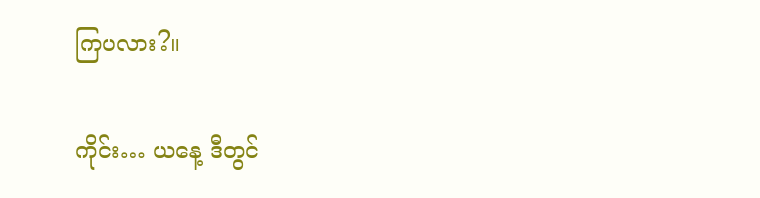ကြပလား?။

ကိုင်း… ယနေ့ ဒီတွင်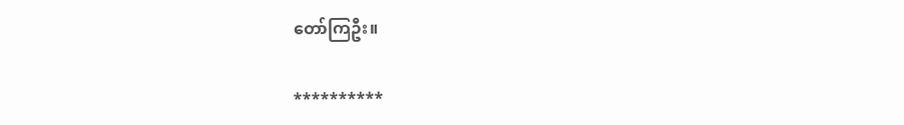တော်ကြဦး။

**********